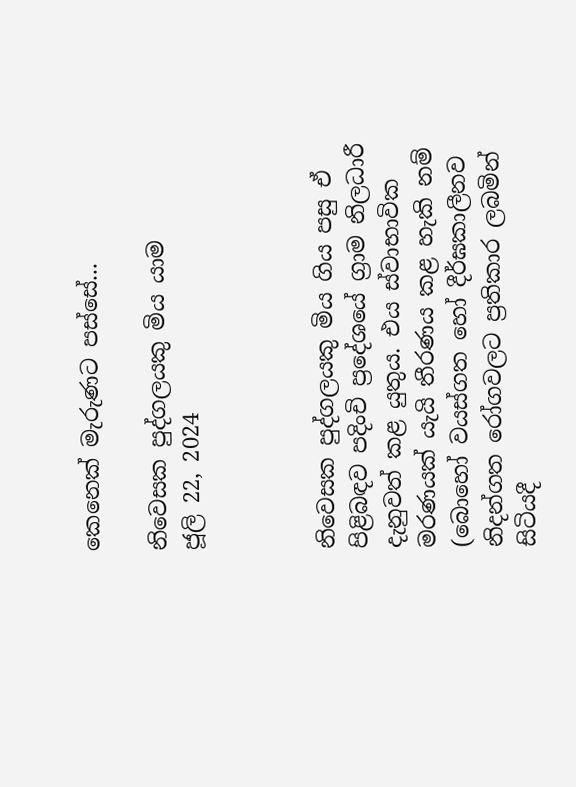කෙනෙක් මැරුණට පස්සේ...

නිවෙසක පුද්ගලයකු මිය යාම
ජූලි 22, 2024



නිවෙසක පුද්ගලයකු මිය ගිය පසු ඒ පිළිබඳව පදිංචි ප්‍රදේශයේ ග්‍රාම නිලධාරී දැනුවත් කළ යුතුය. එය ස්වාභාවික මරණයක් යැයි තීරණය කළ හැකි නම් (බොහෝ වයස්ගත හෝ දීර්ඝකාලීනව නිදන්ගත රෝගවලට ප්‍රතිකාර ලබමින් සිටියදී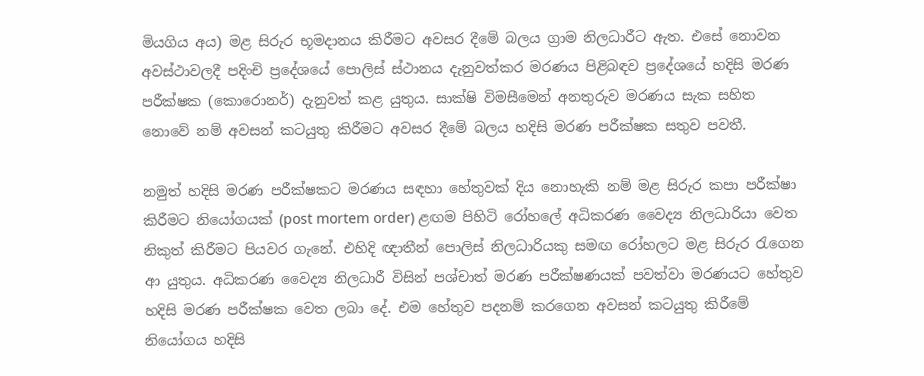මියගිය අය) මළ සිරුර භූමදානය කිරීමට අවසර දීමේ බලය ග්‍රාම නිලධාරීට ඇත. එසේ නොවන අවස්ථාවලදී පදිංචි ප්‍රදේශයේ පොලිස් ස්ථානය දැනුවත්කර මරණය පිළිබඳව ප්‍රදේශයේ හදිසි මරණ පරීක්ෂක (කොරොනර්) දැනුවත් කළ යුතුය. සාක්ෂි විමසීමෙන් අනතුරුව මරණය සැක සහිත නොවේ නම් අවසන් කටයුතු කිරීමට අවසර දීමේ බලය හදිසි මරණ පරීක්ෂක සතුව පවතී.

නමුත් හදිසි මරණ පරීක්ෂකට මරණය සඳහා හේතුවක් දිය නොහැකි නම් මළ සිරුර කපා පරීක්ෂා කිරීමට නියෝගයක් (post mortem order) ළඟම පිහිටි රෝහලේ අධිකරණ වෛද්‍ය නිලධාරියා වෙත නිකුත් කිරීමට පියවර ගැනේ. එහිදි ඥාතීන් පොලිස් නිලධාරියකු සමඟ රෝහලට මළ සිරුර රැගෙන ආ යුතුය. අධිකරණ වෛද්‍ය නිලධාරී විසින් පශ්චාත් මරණ පරීක්ෂණයක් පවත්වා මරණයට හේතුව හදිසි මරණ පරීක්ෂක වෙත ලබා දේ. එම හේතුව පදනම් කරගෙන අවසන් කටයුතු කිරීමේ නියෝගය හදිසි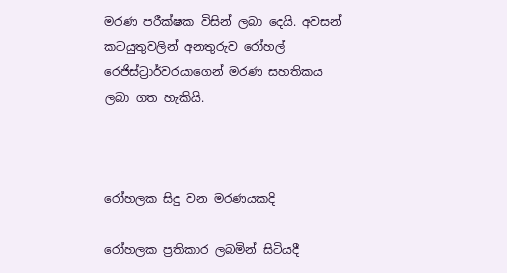මරණ පරීක්ෂක විසින් ලබා දෙයි. අවසන් කටයුතුවලින් අනතුරුව රෝහල් රෙජිස්ට්‍රාර්වරයාගෙන් මරණ සහතිකය ලබා ගත හැකියි.



රෝහලක සිදු වන මරණයකදි

රෝහලක ප්‍රතිකාර ලබමින් සිටියදී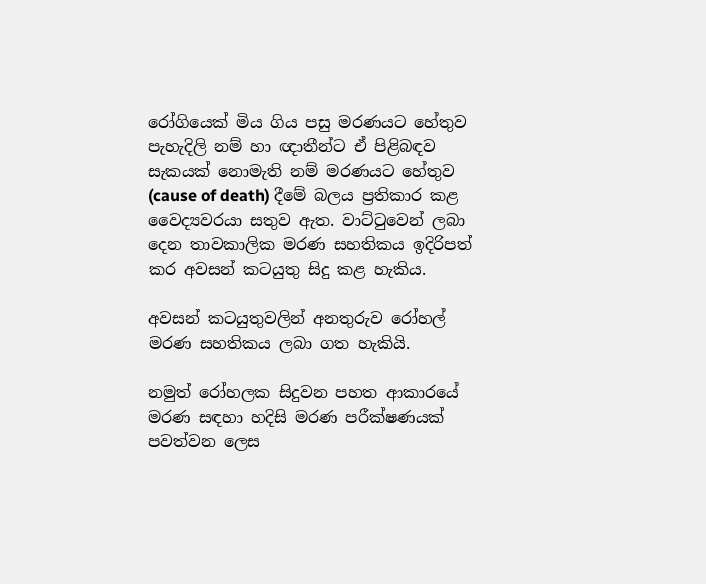රෝගියෙක් මිය ගිය පසු මරණයට හේතුව පැහැදිලි නම් හා ඥාතීන්ට ඒ පිළිබඳව සැකයක් නොමැති නම් මරණයට හේතුව (cause of death) දීමේ බලය ප්‍රතිකාර කළ වෛද්‍යවරයා සතුව ඇත. වාට්ටුවෙන් ලබා දෙන තාවකාලික මරණ සහතිකය ඉදිරිපත් කර අවසන් කටයුතු සිදු කළ හැකිය.

අවසන් කටයුතුවලින් අනතුරුව රෝහල් මරණ සහතිකය ලබා ගත හැකියි.

නමුත් රෝහලක සිදුවන පහත ආකාරයේ මරණ සඳහා හදිසි මරණ පරීක්ෂණයක් පවත්වන ලෙස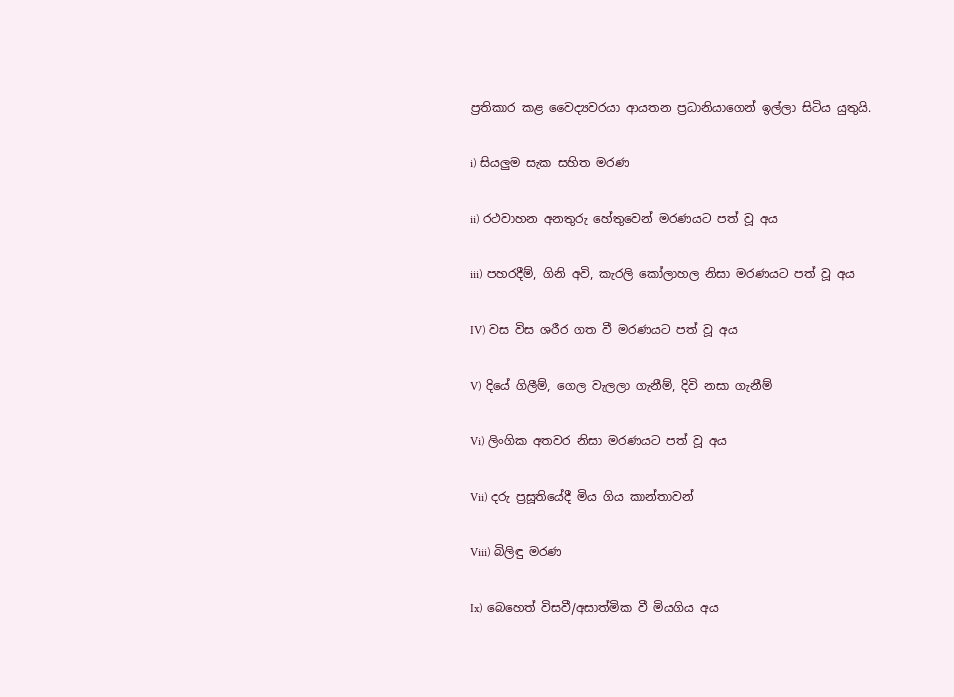ප්‍රතිකාර කළ වෛද්‍යවරයා ආයතන ප්‍රධානියාගෙන් ඉල්ලා සිටිය යුතුයි.

i) සියලුම සැක සහිත මරණ

ii) රථවාහන අනතුරු හේතුවෙන් මරණයට පත් වූ අය

iii) පහරදීම්, ගිනි අවි, කැරලි කෝලාහල නිසා මරණයට පත් වූ අය

IV) වස විස ශරීර ගත වී මරණයට පත් වූ අය

V) දියේ ගිලීම්, ගෙල වැලලා ගැනීම්, දිවි නසා ගැනීම්

Vi) ලිංගික අතවර නිසා මරණයට පත් වූ අය

Vii) දරු ප්‍රසූතියේදී මිය ගිය කාන්තාවන්

Viii) බිලිඳු මරණ

Ix) බෙහෙත් විසවී/අසාත්මික වී මියගිය අය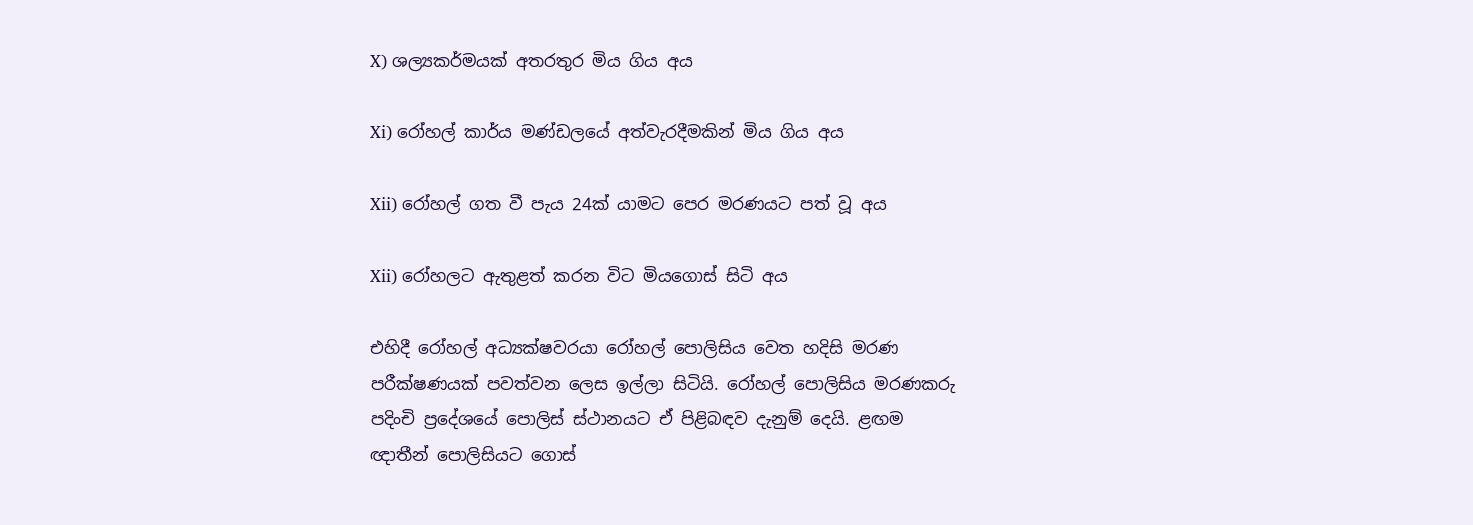X) ශල්‍යකර්මයක් අතරතුර මිය ගිය අය

Xi) රෝහල් කාර්ය මණ්ඩලයේ අත්වැරදීමකින් මිය ගිය අය

Xii) රෝහල් ගත වී පැය 24ක් යාමට පෙර මරණයට පත් වූ අය

Xii) රෝහලට ඇතුළත් කරන විට මියගොස් සිටි අය

එහිදී රෝහල් අධ්‍යක්ෂවරයා රෝහල් පොලිසිය වෙත හදිසි මරණ පරීක්ෂණයක් පවත්වන ලෙස ඉල්ලා සිටියි. රෝහල් පොලිසිය මරණකරු පදිංචි ප්‍රදේශයේ පොලිස් ස්ථානයට ඒ පිළිබඳව දැනුම් දෙයි. ළඟම ඥාතීන් පොලිසියට ගොස්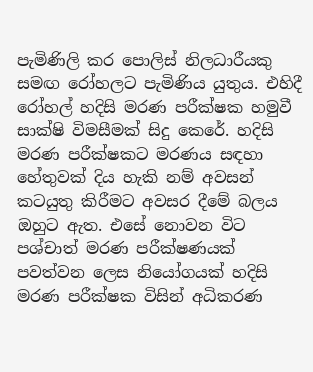පැමිණිලි කර පොලිස් නිලධාරීයකු සමඟ රෝහලට පැමිණිය යුතුය. එහිදී රෝහල් හදිසි මරණ පරීක්ෂක හමුවී සාක්ෂි විමසීමක් සිදු කෙරේ. හදිසි මරණ පරීක්ෂකට මරණය සඳහා හේතුවක් දිය හැකි නම් අවසන් කටයුතු කිරීමට අවසර දීමේ බලය ඔහුට ඇත. එසේ නොවන විට පශ්චාත් මරණ පරීක්ෂණයක් පවත්වන ලෙස නියෝගයක් හදිසි මරණ පරීක්ෂක විසින් අධිකරණ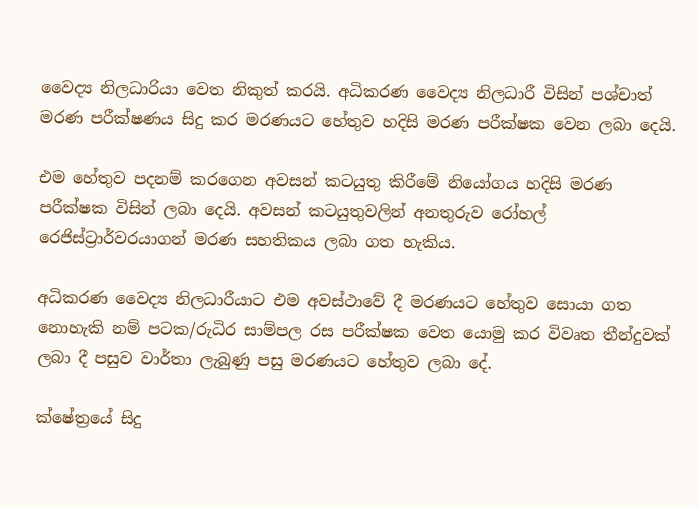වෛද්‍ය නිලධාරියා වෙත නිකුත් කරයි. අධිකරණ වෛද්‍ය නිලධාරී විසින් පශ්චාත් මරණ පරීක්ෂණය සිදු කර මරණයට හේතුව හදිසි මරණ පරීක්ෂක වෙන ලබා දෙයි.

එම හේතුව පදනම් කරගෙන අවසන් කටයුතු කිරීමේ නියෝගය හදිසි මරණ පරීක්ෂක විසින් ලබා දෙයි. අවසන් කටයුතුවලින් අනතුරුව රෝහල් රෙජිස්ට්‍රාර්වරයාගන් මරණ සහතිකය ලබා ගත හැකිය.

අධිකරණ වෛද්‍ය නිලධාරීයාට එම අවස්ථාවේ දී මරණයට හේතුව සොයා ගත නොහැකි නම් පටක/රුධිර සාම්පල රස පරීක්ෂක වෙත යොමු කර විවෘත තීන්දුවක් ලබා දී පසුව වාර්තා ලැබුණු පසු මරණයට හේතුව ලබා දේ.

ක්ෂේත්‍රයේ සිදු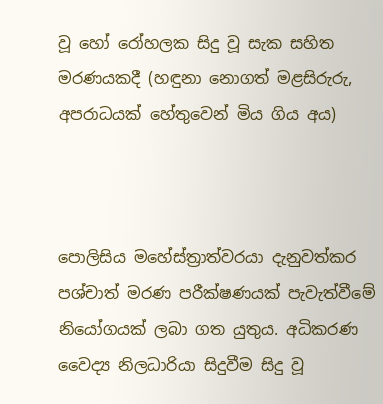වූ හෝ රෝහලක සිදු වූ සැක සහිත මරණයකදී (හඳුනා නොගත් මළසිරුරු, අපරාධයක් හේතුවෙන් මිය ගිය අය)



පොලිසිය මහේස්ත්‍රාත්වරයා දැනුවත්කර පශ්චාත් මරණ පරීක්ෂණයක් පැවැත්වීමේ නියෝගයක් ලබා ගත යුතුය. අධිකරණ වෛද්‍ය නිලධාරියා සිදුවීම සිදු වූ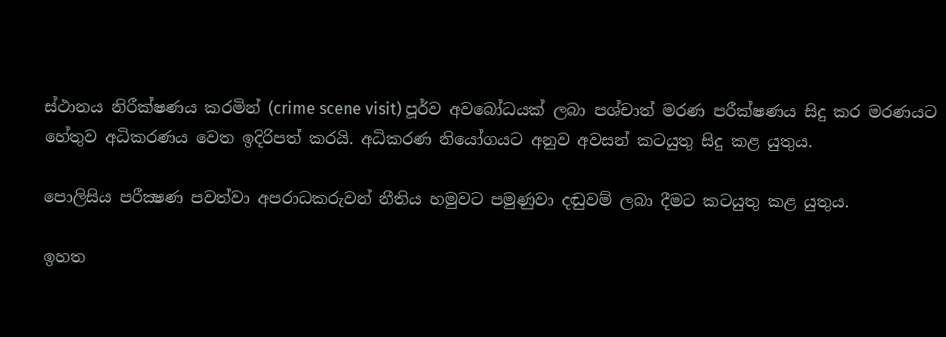ස්ථානය නිරීක්ෂණය කරමින් (crime scene visit) පූර්ව අවබෝධයක් ලබා පශ්චාත් මරණ පරීක්ෂණය සිදු කර මරණයට හේතුව අධිකරණය වෙත ඉදිරිපත් කරයි. අධිකරණ නියෝගයට අනුව අවසන් කටයුතු සිදු කළ යුතුය.

පොලිසිය පරීක්‍ෂණ පවත්වා අපරාධකරුවන් නීතිය හමුවට පමුණුවා දඬුවම් ලබා දීමට කටයුතු කළ යුතුය.

ඉහත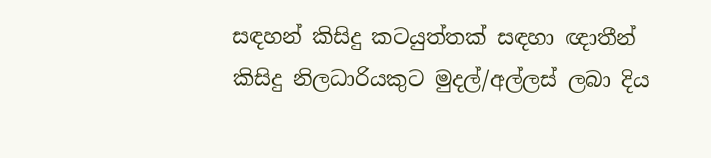සඳහන් කිසිදු කටයුත්තක් සඳහා ඥාතීන් කිසිදු නිලධාරියකුට මුදල්/අල්ලස් ලබා දිය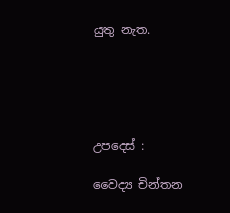යුතු නැත.





උපදෙස් :

වෛද්‍ය චින්තන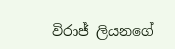විරාජ් ලියනගේ